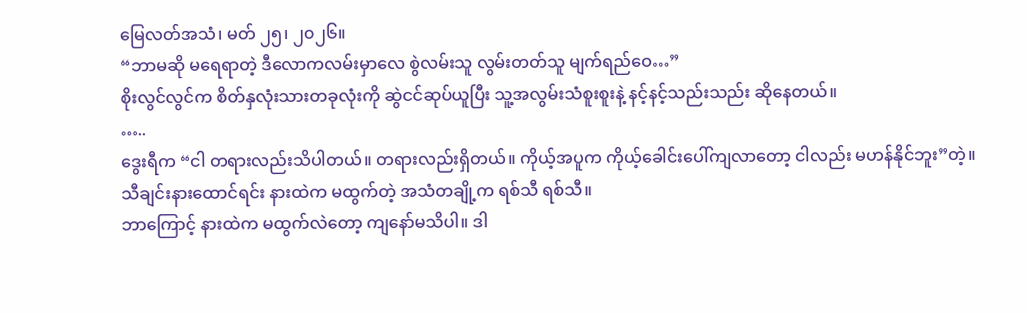မြေလတ်အသံ၊ မတ် ၂၅၊ ၂၀၂၆။
“ဘာမဆို မရေရာတဲ့ ဒီလောကလမ်းမှာလေ စွဲလမ်းသူ လွမ်းတတ်သူ မျက်ရည်ဝေ…”
စိုးလွင်လွင်က စိတ်နှလုံးသားတခုလုံးကို ဆွဲငင်ဆုပ်ယူပြီး သူ့အလွမ်းသံစူးစူးနဲ့ နင့်နင့်သည်းသည်း ဆိုနေတယ်။
…..
ဒွေးရီက “ငါ တရားလည်းသိပါတယ်။ တရားလည်းရှိတယ်။ ကိုယ့်အပူက ကိုယ့်ခေါင်းပေါ်ကျလာတော့ ငါလည်း မဟန်နိုင်ဘူး”တဲ့။
သီချင်းနားထောင်ရင်း နားထဲက မထွက်တဲ့ အသံတချို့က ရစ်သီ ရစ်သီ။
ဘာကြောင့် နားထဲက မထွက်လဲတော့ ကျနော်မသိပါ။ ဒါ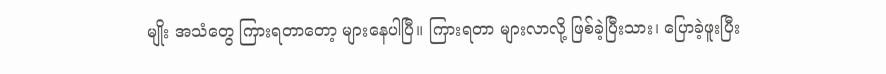မျိုး အသံတွေ ကြားရတာတော့ များနေပါပြီ။ ကြားရတာ များလာလို့ ဖြစ်ခဲ့ပြီးသား၊ ပြောခဲ့ဖူးပြီး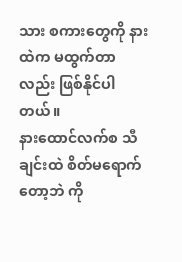သား စကားတွေကို နားထဲက မထွက်တာလည်း ဖြစ်နိုင်ပါတယ်။
နားထောင်လက်စ သီချင်းထဲ စိတ်မရောက်တော့ဘဲ ကို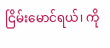ငြိမ်းမောင်ရယ်၊ ကို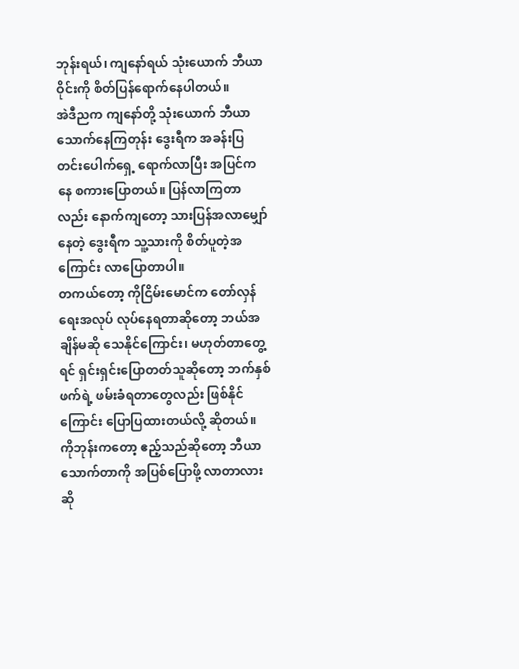ဘုန်းရယ်၊ ကျနော်ရယ် သုံးယောက် ဘီယာဝိုင်းကို စိတ်ပြန်ရောက်နေပါတယ်။
အဲဒီညက ကျနော်တို့ သုံးယောက် ဘီယာသောက်နေကြတုန်း ဒွေးရီက အခန်းပြတင်းပေါက်ရှေ့ ရောက်လာပြီး အပြင်ကနေ စကားပြောတယ်။ ပြန်လာကြတာလည်း နောက်ကျတော့ သားပြန်အလာမျှော်နေတဲ့ ဒွေးရီက သူ့သားကို စိတ်ပူတဲ့အကြောင်း လာပြောတာပါ။
တကယ်တော့ ကိုငြိမ်းမောင်က တော်လှန်ရေးအလုပ် လုပ်နေရတာဆိုတော့ ဘယ်အချိန်မဆို သေနိုင်ကြောင်း၊ မဟုတ်တာတွေ့ရင် ရှင်းရှင်းပြောတတ်သူဆိုတော့ ဘက်နှစ်ဖက်ရဲ့ ဖမ်းခံရတာတွေလည်း ဖြစ်နိုင်ကြောင်း ပြောပြထားတယ်လို့ ဆိုတယ်။
ကိုဘုန်းကတော့ ဧည့်သည်ဆိုတော့ ဘီယာသောက်တာကို အပြစ်ပြောဖို့ လာတာလားဆို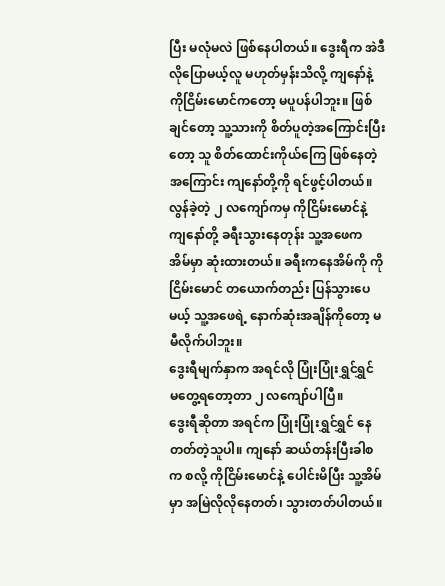ပြီး မလုံမလဲ ဖြစ်နေပါတယ်။ ဒွေးရီက အဲဒီလိုပြောမယ့်လူ မဟုတ်မှန်းသိလို့ ကျနော်နဲ့ ကိုငြိမ်းမောင်ကတော့ မပူပန်ပါဘူး။ ဖြစ်ချင်တော့ သူ့သားကို စိတ်ပူတဲ့အကြောင်းပြီးတော့ သူ စိတ်ထောင်းကိုယ်ကြေ ဖြစ်နေတဲ့အကြောင်း ကျနော်တို့ကို ရင်ဖွင့်ပါတယ်။
လွန်ခဲ့တဲ့ ၂ လကျော်ကမှ ကိုငြိမ်းမောင်နဲ့ ကျနော်တို့ ခရီးသွားနေတုန်း သူ့အဖေက အိမ်မှာ ဆုံးထားတယ်။ ခရီးကနေအိမ်ကို ကိုငြိမ်းမောင် တယောက်တည်း ပြန်သွားပေမယ့် သူ့အဖေရဲ့ နောက်ဆုံးအချိန်ကိုတော့ မမီလိုက်ပါဘူး။
ဒွေးရီမျက်နှာက အရင်လို ပြုံးပြုံးရွှင်ရွှင် မတွေ့ရတော့တာ ၂ လကျော်ပါပြီ။
ဒွေးရီဆိုတာ အရင်က ပြုံးပြုံးရွှင်ရွှင် နေတတ်တဲ့သူပါ။ ကျနော် ဆယ်တန်းပြီးခါစက စလို့ ကိုငြိမ်းမောင်နဲ့ ပေါင်းမိပြီး သူ့အိမ်မှာ အမြဲလိုလိုနေတတ်၊ သွားတတ်ပါတယ်။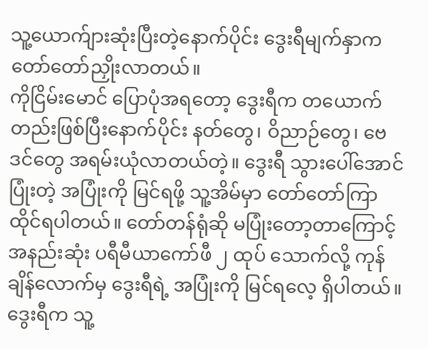သူ့ယောက်ျားဆုံးပြီးတဲ့နောက်ပိုင်း ဒွေးရီမျက်နှာက တော်တော်ညှိုးလာတယ်။
ကိုငြိမ်းမောင် ပြောပုံအရတော့ ဒွေးရီက တယောက်တည်းဖြစ်ပြီးနောက်ပိုင်း နတ်တွေ၊ ဝိညာဉ်တွေ၊ ဗေဒင်တွေ အရမ်းယုံလာတယ်တဲ့။ ဒွေးရီ သွားပေါ်အောင်ပြုံးတဲ့ အပြုံးကို မြင်ရဖို့ သူ့အိမ်မှာ တော်တော်ကြာ ထိုင်ရပါတယ်။ တော်တန်ရုံဆို မပြုံးတော့တာကြောင့် အနည်းဆုံး ပရီမီယာကော်ဖီ ၂ ထုပ် သောက်လို့ ကုန်ချိန်လောက်မှ ဒွေးရီရဲ့ အပြုံးကို မြင်ရလေ့ ရှိပါတယ်။
ဒွေးရီက သူ့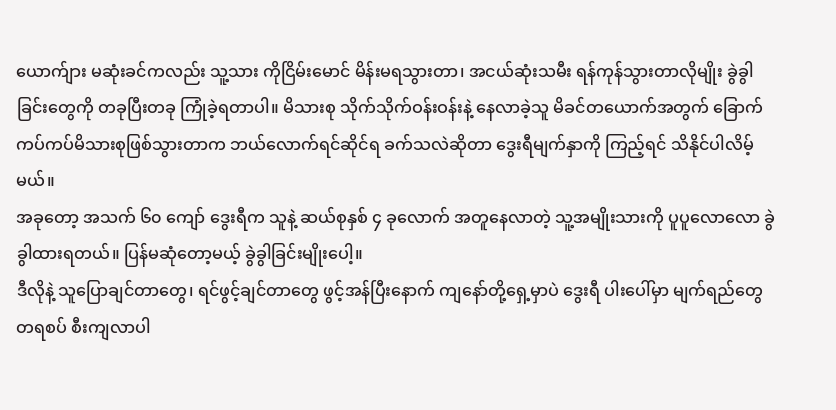ယောက်ျား မဆုံးခင်ကလည်း သူ့သား ကိုငြိမ်းမောင် မိန်းမရသွားတာ၊ အငယ်ဆုံးသမီး ရန်ကုန်သွားတာလိုမျိုး ခွဲခွါခြင်းတွေကို တခုပြီးတခု ကြုံခဲ့ရတာပါ။ မိသားစု သိုက်သိုက်ဝန်းဝန်းနဲ့ နေလာခဲ့သူ မိခင်တယောက်အတွက် ခြောက်ကပ်ကပ်မိသားစုဖြစ်သွားတာက ဘယ်လောက်ရင်ဆိုင်ရ ခက်သလဲဆိုတာ ဒွေးရီမျက်နှာကို ကြည့်ရင် သိနိုင်ပါလိမ့်မယ်။
အခုတော့ အသက် ၆၀ ကျော် ဒွေးရီက သူနဲ့ ဆယ်စုနှစ် ၄ ခုလောက် အတူနေလာတဲ့ သူ့အမျိုးသားကို ပူပူလောလော ခွဲခွါထားရတယ်။ ပြန်မဆုံတော့မယ့် ခွဲခွါခြင်းမျိုးပေါ့။
ဒီလိုနဲ့ သူပြောချင်တာတွေ၊ ရင်ဖွင့်ချင်တာတွေ ဖွင့်အန်ပြီးနောက် ကျနော်တို့ရှေ့မှာပဲ ဒွေးရီ ပါးပေါ်မှာ မျက်ရည်တွေ တရစပ် စီးကျလာပါ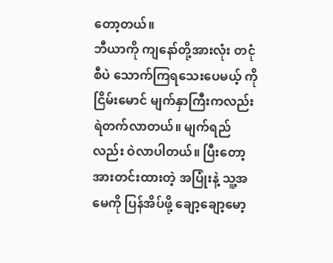တော့တယ်။
ဘီယာကို ကျနော်တို့အားလုံး တငုံစီပဲ သောက်ကြရသေးပေမယ့် ကိုငြိမ်းမောင် မျက်နှာကြီးကလည်း ရဲတက်လာတယ်။ မျက်ရည်လည်း ဝဲလာပါတယ်။ ပြီးတော့ အားတင်းထားတဲ့ အပြုံးနဲ့ သူ့အမေကို ပြန်အိပ်ဖို့ ချော့ချော့မော့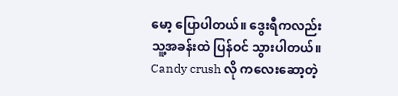မော့ ပြောပါတယ်။ ဒွေးရီကလည်း သူ့အခန်းထဲ ပြန်ဝင် သွားပါတယ်။ Candy crush လို ကလေးဆော့တဲ့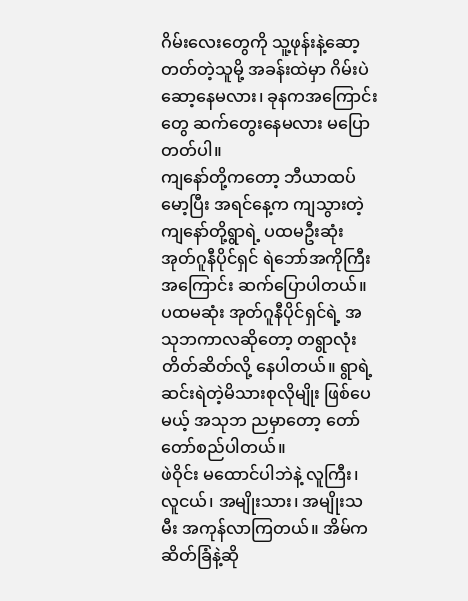ဂိမ်းလေးတွေကို သူ့ဖုန်းနဲ့ဆော့တတ်တဲ့သူမို့ အခန်းထဲမှာ ဂိမ်းပဲဆော့နေမလား၊ ခုနကအကြောင်းတွေ ဆက်တွေးနေမလား မပြောတတ်ပါ။
ကျနော်တို့ကတော့ ဘီယာထပ်မော့ပြီး အရင်နေ့က ကျသွားတဲ့ ကျနော်တို့ရွာရဲ့ ပထမဦးဆုံး အုတ်ဂူနီပိုင်ရှင် ရဲဘော်အကိုကြီး အကြောင်း ဆက်ပြောပါတယ်။ ပထမဆုံး အုတ်ဂူနီပိုင်ရှင်ရဲ့ အသုဘကာလဆိုတော့ တရွာလုံး တိတ်ဆိတ်လို့ နေပါတယ်။ ရွာရဲ့ ဆင်းရဲတဲ့မိသားစုလိုမျိုး ဖြစ်ပေမယ့် အသုဘ ညမှာတော့ တော်တော်စည်ပါတယ်။
ဖဲဝိုင်း မထောင်ပါဘဲနဲ့ လူကြီး၊ လူငယ်၊ အမျိုးသား၊ အမျိုးသမီး အကုန်လာကြတယ်။ အိမ်က ဆိတ်ခြံနဲ့ဆို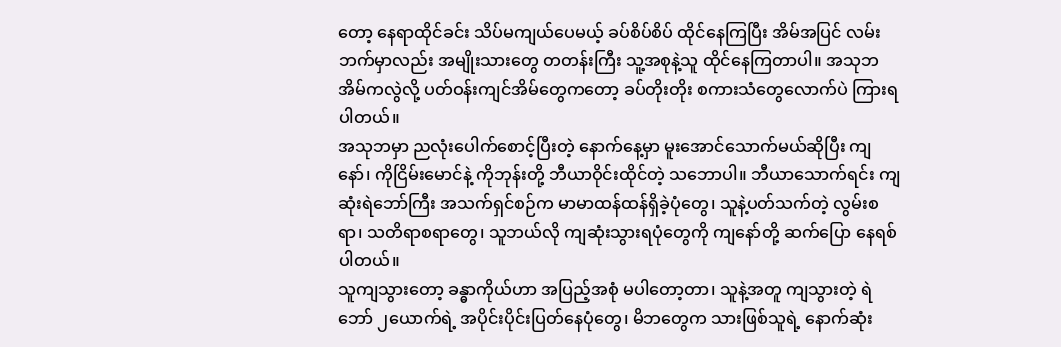တော့ နေရာထိုင်ခင်း သိပ်မကျယ်ပေမယ့် ခပ်စိပ်စိပ် ထိုင်နေကြပြီး အိမ်အပြင် လမ်းဘက်မှာလည်း အမျိုးသားတွေ တတန်းကြီး သူ့အစုနဲ့သူ ထိုင်နေကြတာပါ။ အသုဘအိမ်ကလွဲလို့ ပတ်ဝန်းကျင်အိမ်တွေကတော့ ခပ်တိုးတိုး စကားသံတွေလောက်ပဲ ကြားရပါတယ်။
အသုဘမှာ ညလုံးပေါက်စောင့်ပြီးတဲ့ နောက်နေ့မှာ မူးအောင်သောက်မယ်ဆိုပြီး ကျနော်၊ ကိုငြိမ်းမောင်နဲ့ ကိုဘုန်းတို့ ဘီယာဝိုင်းထိုင်တဲ့ သဘောပါ။ ဘီယာသောက်ရင်း ကျဆုံးရဲဘော်ကြီး အသက်ရှင်စဉ်က မာမာထန်ထန်ရှိခဲ့ပုံတွေ၊ သူနဲ့ပတ်သက်တဲ့ လွမ်းစရာ၊ သတိရာစရာတွေ၊ သူဘယ်လို ကျဆုံးသွားရပုံတွေကို ကျနော်တို့ ဆက်ပြော နေရစ်ပါတယ်။
သူကျသွားတော့ ခန္ဓာကိုယ်ဟာ အပြည့်အစုံ မပါတော့တာ၊ သူနဲ့အတူ ကျသွားတဲ့ ရဲဘော် ၂ယောက်ရဲ့ အပိုင်းပိုင်းပြတ်နေပုံတွေ၊ မိဘတွေက သားဖြစ်သူရဲ့ နောက်ဆုံး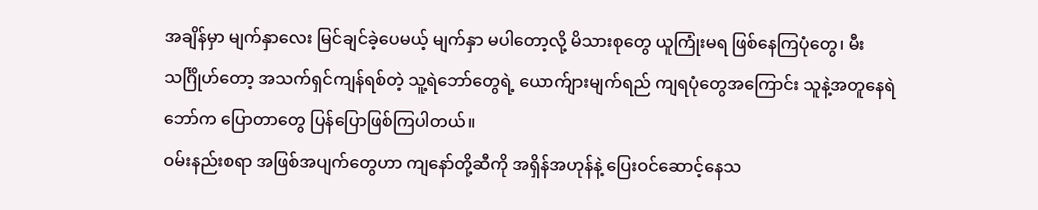အချိန်မှာ မျက်နှာလေး မြင်ချင်ခဲ့ပေမယ့် မျက်နှာ မပါတော့လို့ မိသားစုတွေ ယူကြုံးမရ ဖြစ်နေကြပုံတွေ၊ မီးသင်္ဂြိုဟ်တော့ အသက်ရှင်ကျန်ရစ်တဲ့ သူ့ရဲဘော်တွေရဲ့ ယောက်ျားမျက်ရည် ကျရပုံတွေအကြောင်း သူနဲ့အတူနေရဲဘော်က ပြောတာတွေ ပြန်ပြောဖြစ်ကြပါတယ်။
ဝမ်းနည်းစရာ အဖြစ်အပျက်တွေဟာ ကျနော်တို့ဆီကို အရှိန်အဟုန်နဲ့ ပြေးဝင်ဆောင့်နေသ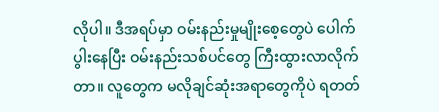လိုပါ။ ဒီအရပ်မှာ ဝမ်းနည်းမှုမျိုးစေ့တွေပဲ ပေါက်ပွါးနေပြီး ဝမ်းနည်းသစ်ပင်တွေ ကြီးထွားလာလိုက်တာ။ လူတွေက မလိုချင်ဆုံးအရာတွေကိုပဲ ရတတ်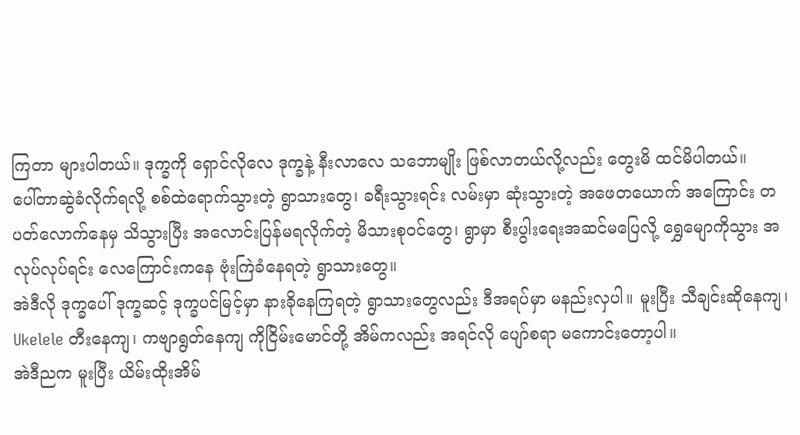ကြတာ များပါတယ်။ ဒုက္ခကို ရှောင်လိုလေ ဒုက္ခနဲ့ နီးလာလေ သဘောမျိုး ဖြစ်လာတယ်လို့လည်း တွေးမိ ထင်မိပါတယ်။
ပေါ်တာဆွဲခံလိုက်ရလို့ စစ်ထဲရောက်သွားတဲ့ ရွာသားတွေ၊ ခရီးသွားရင်း လမ်းမှာ ဆုံးသွားတဲ့ အဖေတယောက် အကြောင်း တပတ်လောက်နေမှ သိသွားပြီး အလောင်းပြန်မရလိုက်တဲ့ မိသားစုဝင်တွေ၊ ရွာမှာ စီးပွါးရေးအဆင်မပြေလို့ ရွှေမျောကိုသွား အလုပ်လုပ်ရင်း လေကြောင်းကနေ ဗုံးကြဲခံနေရတဲ့ ရွာသားတွေ။
အဲဒီလို ဒုက္ခပေါ် ဒုက္ခဆင့် ဒုက္ခပင်မြင့်မှာ နားခိုနေကြရတဲ့ ရွာသားတွေလည်း ဒီအရပ်မှာ မနည်းလှပါ။ မူးပြီး သီချင်းဆိုနေကျ၊ Ukelele တီးနေကျ၊ ကဗျာရွတ်နေကျ ကိုငြိမ်းမောင်တို့ အိမ်ကလည်း အရင်လို ပျော်စရာ မကောင်းတော့ပါ။
အဲဒီညက မူးပြီး ယိမ်းထိုးအိမ်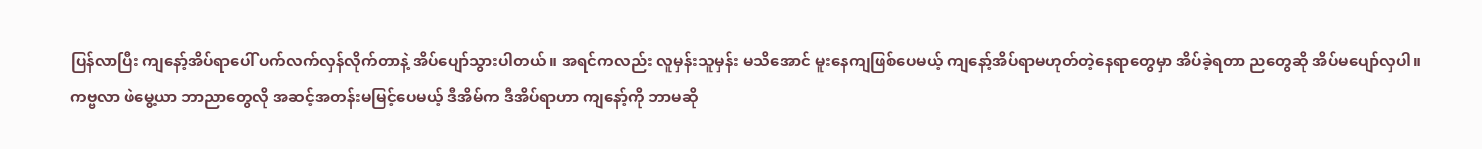ပြန်လာပြီး ကျနော့်အိပ်ရာပေါ် ပက်လက်လှန်လိုက်တာနဲ့ အိပ်ပျော်သွားပါတယ်။ အရင်ကလည်း လူမှန်းသူမှန်း မသိအောင် မူးနေကျဖြစ်ပေမယ့် ကျနော့်အိပ်ရာမဟုတ်တဲ့နေရာတွေမှာ အိပ်ခဲ့ရတာ ညတွေဆို အိပ်မပျော်လှပါ။
ကဗ္ဗလာ ဖဲမွေ့ယာ ဘာညာတွေလို အဆင့်အတန်းမမြင့်ပေမယ့် ဒီအိမ်က ဒီအိပ်ရာဟာ ကျနော့်ကို ဘာမဆို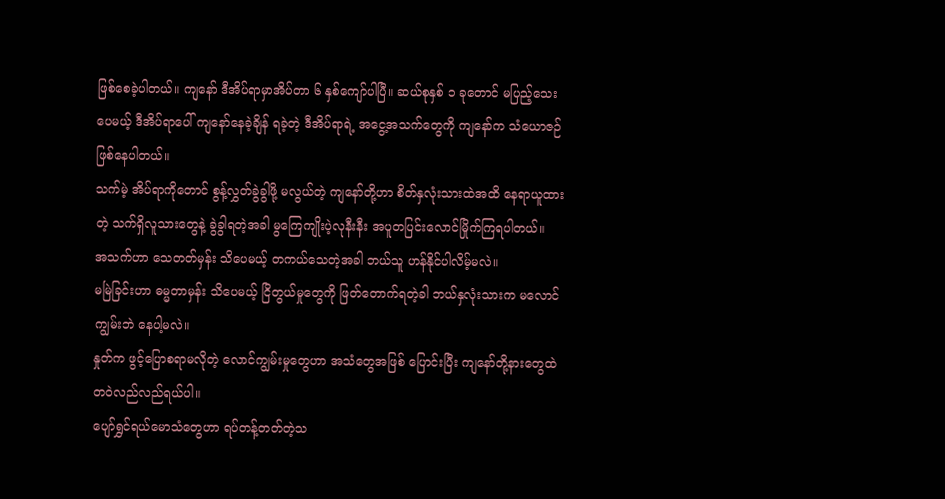ဖြစ်စေခဲ့ပါတယ်။ ကျနော် ဒီအိပ်ရာမှာအိပ်တာ ၆ နှစ်ကျော်ပါပြီ။ ဆယ်စုနှစ် ၁ ခုတောင် မပြည့်သေးပေမယ့် ဒီအိပ်ရာပေါ် ကျနော်နေခဲ့ချိန် ရခဲ့တဲ့ ဒီအိပ်ရာရဲ့ အငွေ့အသက်တွေကို ကျနော်က သံယောဇဉ်ဖြစ်နေပါတယ်။
သက်မဲ့ အိပ်ရာကိုတောင် စွန့်လွှတ်ခွဲခွါဖို့ မလွယ်တဲ့ ကျနော်တို့ဟာ စိတ်နှလုံးသားထဲအထိ နေရာယူထားတဲ့ သက်ရှိလူသားတွေနဲ့ ခွဲခွါရတဲ့အခါ မွကြေကျိုးပဲ့လုနီးနီး အပူတပြင်းလောင်မြိုက်ကြရပါတယ်။
အသက်ဟာ သေတတ်မှန်း သိပေမယ့် တကယ်သေတဲ့အခါ ဘယ်သူ ဟန်နိုင်ပါလိမ့်မလဲ။
မမြဲခြင်းဟာ ဓမ္မတာမှန်း သိပေမယ့် ငြိတွယ်မှုတွေကို ဖြတ်တောက်ရတဲ့ခါ ဘယ်နှလုံးသားက မလောင်ကျွမ်းဘဲ နေပါ့မလဲ။
နှုတ်က ဖွင့်ပြောစရာမလိုတဲ့ လောင်ကျွမ်းမှုတွေဟာ အသံတွေအဖြစ် ပြောင်းပြီး ကျနော်တို့နားတွေထဲ တဝဲလည်လည်ရယ်ပါ။
ပျော်ရွှင်ရယ်မောသံတွေဟာ ရပ်တန့်တတ်တဲ့သ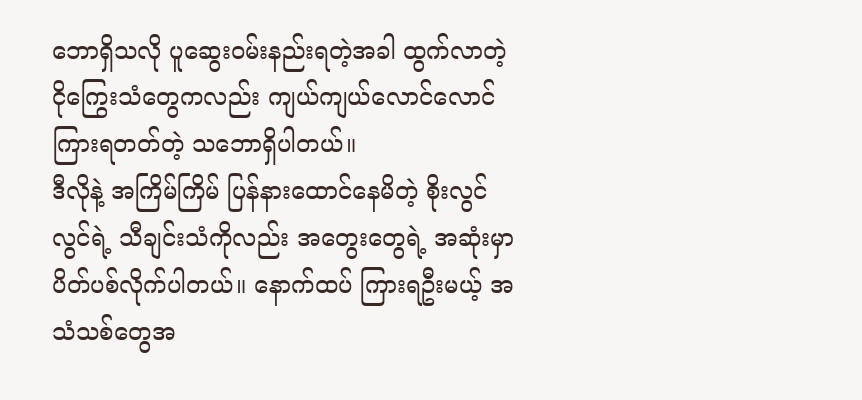ဘောရှိသလို ပူဆွေးဝမ်းနည်းရတဲ့အခါ ထွက်လာတဲ့ ငိုကြွေးသံတွေကလည်း ကျယ်ကျယ်လောင်လောင် ကြားရတတ်တဲ့ သဘောရှိပါတယ်။
ဒီလိုနဲ့ အကြိမ်ကြိမ် ပြန်နားထောင်နေမိတဲ့ စိုးလွင်လွင်ရဲ့ သီချင်းသံကိုလည်း အတွေးတွေရဲ့ အဆုံးမှာ ပိတ်ပစ်လိုက်ပါတယ်။ နောက်ထပ် ကြားရဦးမယ့် အသံသစ်တွေအ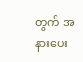တွက် အနားပေး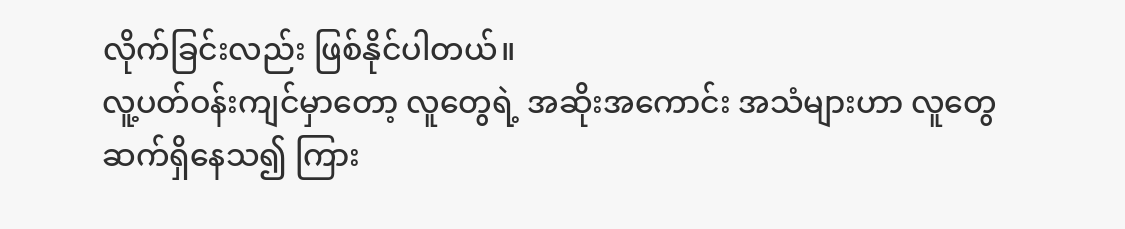လိုက်ခြင်းလည်း ဖြစ်နိုင်ပါတယ်။
လူ့ပတ်ဝန်းကျင်မှာတော့ လူတွေရဲ့ အဆိုးအကောင်း အသံများဟာ လူတွေဆက်ရှိနေသ၍ ကြား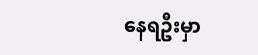နေရဦးမှာ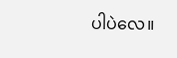ပါပဲလေ။